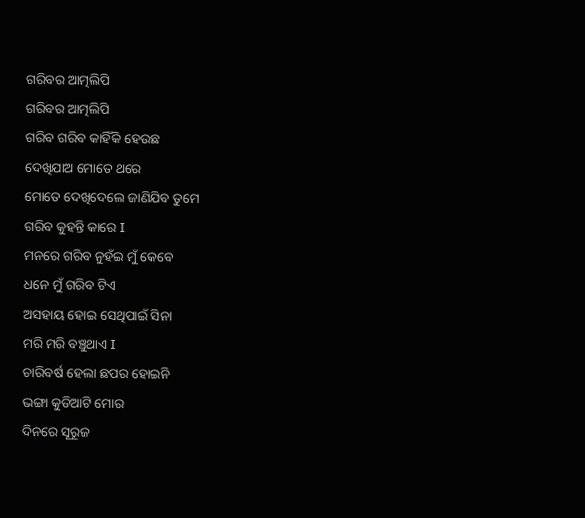ଗରିବର ଆତ୍ମଲିପି
ଗରିବର ଆତ୍ମଲିପି
ଗରିବ ଗରିବ କାହିଁକି ହେଉଛ
ଦେଖିଯାଅ ମୋତେ ଥରେ
ମୋତେ ଦେଖିଦେଲେ ଜାଣିଯିବ ତୁମେ
ଗରିବ କୁହନ୍ତି କାରେ I
ମନରେ ଗରିବ ନୁହଁଇ ମୁଁ କେବେ
ଧନେ ମୁଁ ଗରିବ ଟିଏ
ଅସହାୟ ହୋଇ ସେଥିପାଇଁ ସିନା
ମରି ମରି ବଞ୍ଚୁଥାଏ I
ଚାରିବର୍ଷ ହେଲା ଛପର ହୋଇନି
ଭଙ୍ଗା କୁଡିଆଟି ମୋର
ଦିନରେ ସୂରୂଜ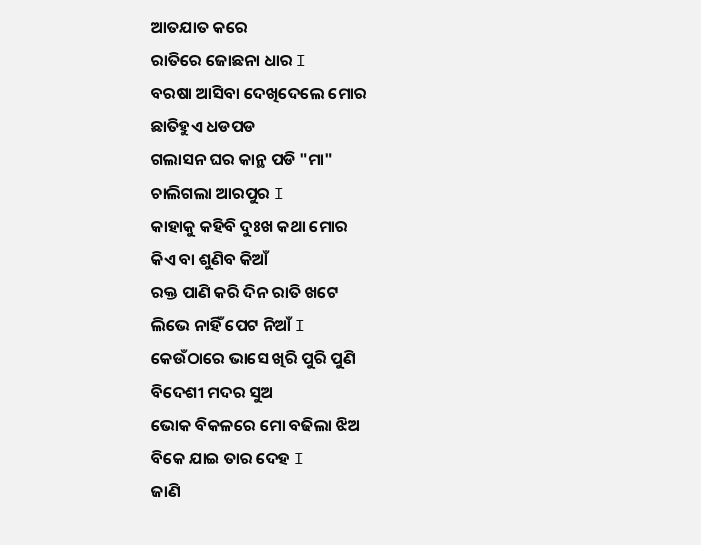ଆତଯାତ କରେ
ରାତିରେ ଜୋଛନା ଧାର I
ବରଷା ଆସିବା ଦେଖିଦେଲେ ମୋର
ଛାତିହୁଏ ଧଡପଡ
ଗଲାସନ ଘର କାନ୍ଥ ପଡି "ମା"
ଚାଲିଗଲା ଆରପୁର I
କାହାକୁ କହିବି ଦୁଃଖ କଥା ମୋର
କିଏ ବା ଶୁଣିବ କିଆଁ
ରକ୍ତ ପାଣି କରି ଦିନ ରାତି ଖଟେ
ଲିଭେ ନାହିଁ ପେଟ ନିଆଁ I
କେଉଁଠାରେ ଭାସେ ଖିରି ପୁରି ପୁଣି
ବିଦେଶୀ ମଦର ସୁଅ
ଭୋକ ବିକଳରେ ମୋ ବଢିଲା ଝିଅ
ବିକେ ଯାଇ ତାର ଦେହ I
ଜାଣି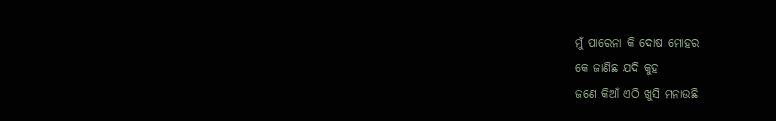ମୁଁ ପାରେନା କି ଦୋଷ ମୋହର
କେ ଜାଣିଛ ଯଦି କୁହ
ଜଣେ କିଆଁ ଏଠି ଖୁସି ମନାଉଛି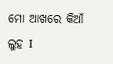ମୋ ଆଖରେ କିଆଁ ଲୁହ I